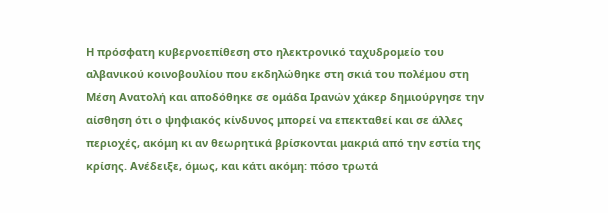Η πρόσφατη κυβερνοεπίθεση στο ηλεκτρονικό ταχυδρομείο του αλβανικού κοινοβουλίου που εκδηλώθηκε στη σκιά του πολέμου στη Μέση Ανατολή και αποδόθηκε σε ομάδα Ιρανών χάκερ δημιούργησε την αίσθηση ότι ο ψηφιακός κίνδυνος μπορεί να επεκταθεί και σε άλλες περιοχές, ακόμη κι αν θεωρητικά βρίσκονται μακριά από την εστία της κρίσης. Ανέδειξε, όμως, και κάτι ακόμη: πόσο τρωτά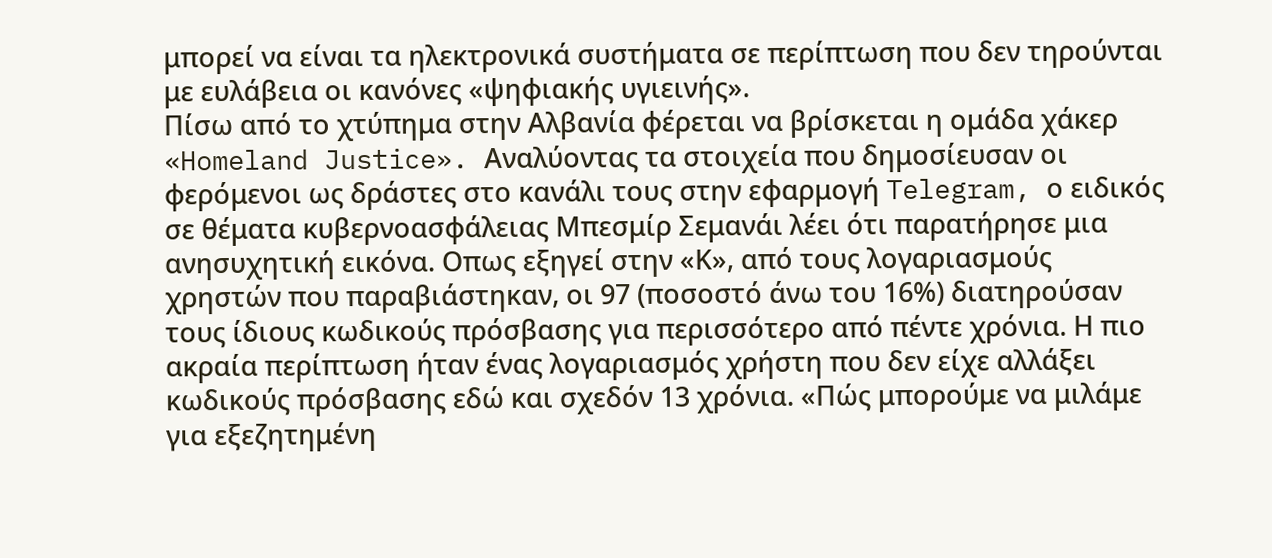μπορεί να είναι τα ηλεκτρονικά συστήματα σε περίπτωση που δεν τηρούνται με ευλάβεια οι κανόνες «ψηφιακής υγιεινής».
Πίσω από το χτύπημα στην Αλβανία φέρεται να βρίσκεται η ομάδα χάκερ «Homeland Justice». Αναλύοντας τα στοιχεία που δημοσίευσαν οι φερόμενοι ως δράστες στο κανάλι τους στην εφαρμογή Telegram, ο ειδικός σε θέματα κυβερνοασφάλειας Μπεσμίρ Σεμανάι λέει ότι παρατήρησε μια ανησυχητική εικόνα. Οπως εξηγεί στην «Κ», από τους λογαριασμούς χρηστών που παραβιάστηκαν, οι 97 (ποσοστό άνω του 16%) διατηρούσαν τους ίδιους κωδικούς πρόσβασης για περισσότερο από πέντε χρόνια. Η πιο ακραία περίπτωση ήταν ένας λογαριασμός χρήστη που δεν είχε αλλάξει κωδικούς πρόσβασης εδώ και σχεδόν 13 χρόνια. «Πώς μπορούμε να μιλάμε για εξεζητημένη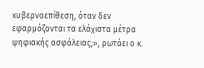κυβερνοεπίθεση, όταν δεν εφαρμόζονται τα ελάχιστα μέτρα ψηφιακής ασφάλειας;», ρωτάει ο κ.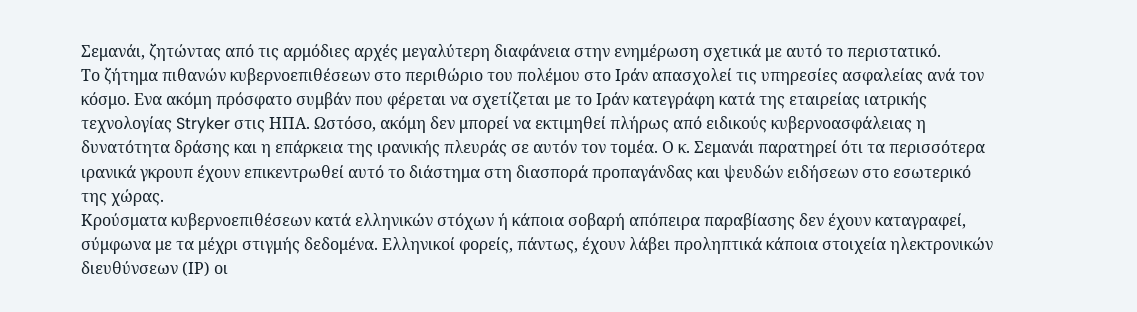Σεμανάι, ζητώντας από τις αρμόδιες αρχές μεγαλύτερη διαφάνεια στην ενημέρωση σχετικά με αυτό το περιστατικό.
Το ζήτημα πιθανών κυβερνοεπιθέσεων στο περιθώριο του πολέμου στο Ιράν απασχολεί τις υπηρεσίες ασφαλείας ανά τον κόσμο. Ενα ακόμη πρόσφατο συμβάν που φέρεται να σχετίζεται με το Ιράν κατεγράφη κατά της εταιρείας ιατρικής τεχνολογίας Stryker στις ΗΠΑ. Ωστόσο, ακόμη δεν μπορεί να εκτιμηθεί πλήρως από ειδικούς κυβερνοασφάλειας η δυνατότητα δράσης και η επάρκεια της ιρανικής πλευράς σε αυτόν τον τομέα. Ο κ. Σεμανάι παρατηρεί ότι τα περισσότερα ιρανικά γκρουπ έχουν επικεντρωθεί αυτό το διάστημα στη διασπορά προπαγάνδας και ψευδών ειδήσεων στο εσωτερικό της χώρας.
Κρούσματα κυβερνοεπιθέσεων κατά ελληνικών στόχων ή κάποια σοβαρή απόπειρα παραβίασης δεν έχουν καταγραφεί, σύμφωνα με τα μέχρι στιγμής δεδομένα. Ελληνικοί φορείς, πάντως, έχουν λάβει προληπτικά κάποια στοιχεία ηλεκτρονικών διευθύνσεων (ΙΡ) οι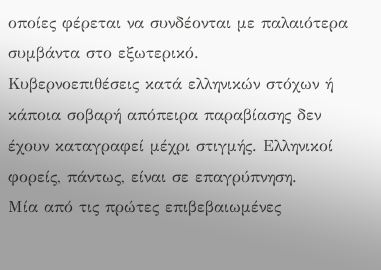οποίες φέρεται να συνδέονται με παλαιότερα συμβάντα στο εξωτερικό.
Κυβερνοεπιθέσεις κατά ελληνικών στόχων ή κάποια σοβαρή απόπειρα παραβίασης δεν έχουν καταγραφεί μέχρι στιγμής. Ελληνικοί φορείς, πάντως, είναι σε επαγρύπνηση.
Μία από τις πρώτες επιβεβαιωμένες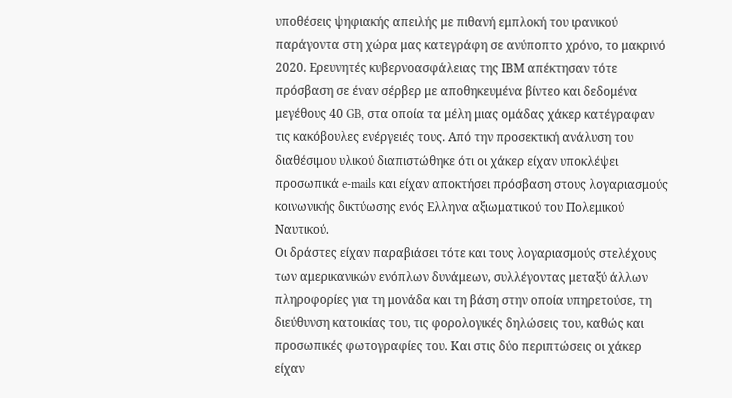υποθέσεις ψηφιακής απειλής με πιθανή εμπλοκή του ιρανικού παράγοντα στη χώρα μας κατεγράφη σε ανύποπτο χρόνο, το μακρινό 2020. Ερευνητές κυβερνοασφάλειας της ΙΒΜ απέκτησαν τότε πρόσβαση σε έναν σέρβερ με αποθηκευμένα βίντεο και δεδομένα μεγέθους 40 GB, στα οποία τα μέλη μιας ομάδας χάκερ κατέγραφαν τις κακόβουλες ενέργειές τους. Από την προσεκτική ανάλυση του διαθέσιμου υλικού διαπιστώθηκε ότι οι χάκερ είχαν υποκλέψει προσωπικά e-mails και είχαν αποκτήσει πρόσβαση στους λογαριασμούς κοινωνικής δικτύωσης ενός Ελληνα αξιωματικού του Πολεμικού Ναυτικού.
Οι δράστες είχαν παραβιάσει τότε και τους λογαριασμούς στελέχους των αμερικανικών ενόπλων δυνάμεων, συλλέγοντας μεταξύ άλλων πληροφορίες για τη μονάδα και τη βάση στην οποία υπηρετούσε, τη διεύθυνση κατοικίας του, τις φορολογικές δηλώσεις του, καθώς και προσωπικές φωτογραφίες του. Και στις δύο περιπτώσεις οι χάκερ είχαν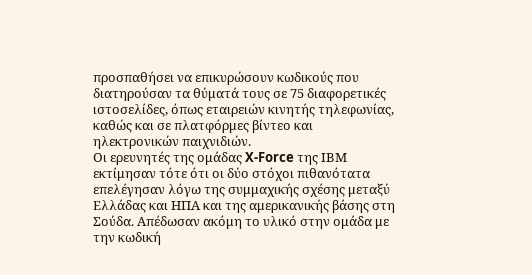προσπαθήσει να επικυρώσουν κωδικούς που διατηρούσαν τα θύματά τους σε 75 διαφορετικές ιστοσελίδες, όπως εταιρειών κινητής τηλεφωνίας, καθώς και σε πλατφόρμες βίντεο και ηλεκτρονικών παιχνιδιών.
Οι ερευνητές της ομάδας X-Force της ΙΒΜ εκτίμησαν τότε ότι οι δύο στόχοι πιθανότατα επελέγησαν λόγω της συμμαχικής σχέσης μεταξύ Ελλάδας και ΗΠΑ και της αμερικανικής βάσης στη Σούδα. Απέδωσαν ακόμη το υλικό στην ομάδα με την κωδική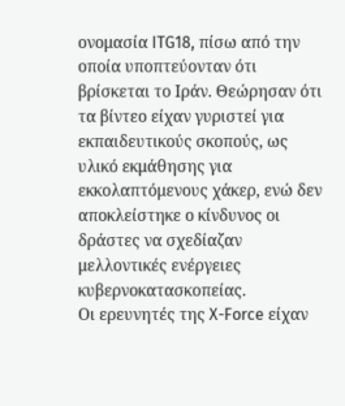ονομασία ITG18, πίσω από την οποία υποπτεύονταν ότι βρίσκεται το Ιράν. Θεώρησαν ότι τα βίντεο είχαν γυριστεί για εκπαιδευτικούς σκοπούς, ως υλικό εκμάθησης για εκκολαπτόμενους χάκερ, ενώ δεν αποκλείστηκε ο κίνδυνος οι δράστες να σχεδίαζαν μελλοντικές ενέργειες κυβερνοκατασκοπείας.
Οι ερευνητές της X-Force είχαν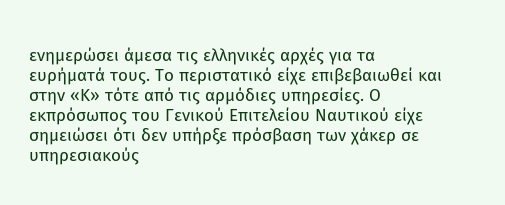ενημερώσει άμεσα τις ελληνικές αρχές για τα ευρήματά τους. Το περιστατικό είχε επιβεβαιωθεί και στην «Κ» τότε από τις αρμόδιες υπηρεσίες. Ο εκπρόσωπος του Γενικού Επιτελείου Ναυτικού είχε σημειώσει ότι δεν υπήρξε πρόσβαση των χάκερ σε υπηρεσιακούς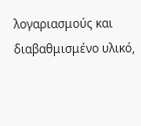λογαριασμούς και διαβαθμισμένο υλικό,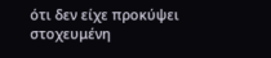ότι δεν είχε προκύψει στοχευμένη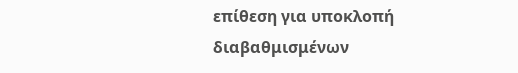επίθεση για υποκλοπή διαβαθμισμένων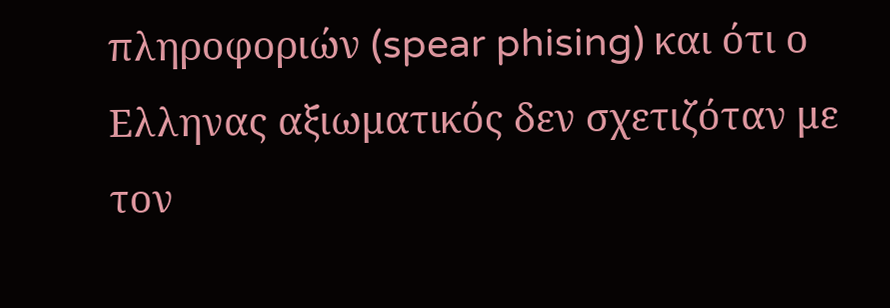πληροφοριών (spear phising) και ότι ο Ελληνας αξιωματικός δεν σχετιζόταν με τον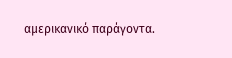αμερικανικό παράγοντα.